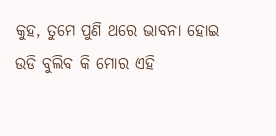କୁହ, ତୁମେ ପୁଣି ଥରେ ଭାବନା ହୋଇ
ଉଡି ବୁଲିବ କି ମୋର ଏହି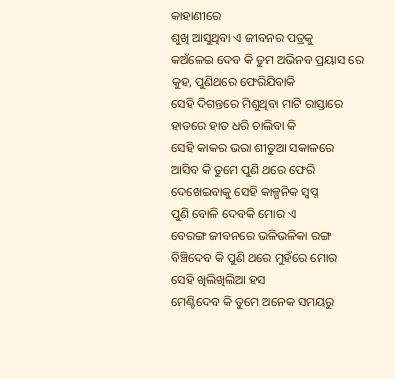କାହାଣୀରେ
ଶୁଖି ଆସୁଥିବା ଏ ଜୀବନର ପତ୍ରକୁ
କଅଁଳେଇ ଦେବ କି ତୁମ ଅଭିନବ ପ୍ରୟାସ ରେ
କୁହ, ପୁଣିଥରେ ଫେରିଯିବାକି
ସେହି ଦିଗନ୍ତରେ ମିଶୁଥିବା ମାଟି ରାସ୍ତାରେ
ହାତରେ ହାତ ଧରି ଚାଲିବା କି
ସେହି କାକର ଭରା ଶୀତୁଆ ସକାଳରେ
ଆସିବ କି ତୁମେ ପୁଣି ଥରେ ଫେରି
ଦେଖେଇବାକୁ ସେହି କାଳ୍ପନିକ ସ୍ବପ୍ନ
ପୁଣି ବୋଳି ଦେବକି ମୋର ଏ
ବେରଙ୍ଗ ଜୀବନରେ ଭଳିଭଳିକା ରଙ୍ଗ
ବିଞ୍ଚିଦେବ କି ପୁଣି ଥରେ ମୁହଁରେ ମୋର
ସେହି ଖିଲିଖିଲିଆ ହସ
ମେଣ୍ଟିଦେବ କି ତୁମେ ଅନେକ ସମୟରୁ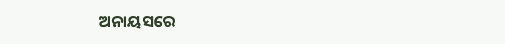ଅନାୟସରେ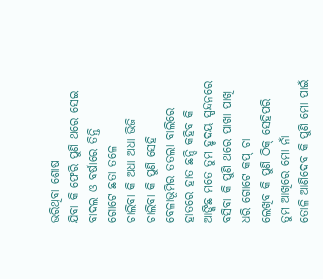ଭରିଥିବା ଶୋଷ
ଯିବା କି ଫେରି ପୁଣି ଥରେ ସେଇ
ବାଦଲ ଓ ବର୍ଷାରେ ତିନ୍ତି
ଗୋଟେ ଛତା ତଳେ
ଚାଲିବା କି ଅଧା ଅଧା ଭିଜି
ଚାଲିବା କି ପୁଣି ସେହି
ବେଳାଭୂମିର ତତଲା ବାଲିରେ
ହାତରେ ହାତ ଛନ୍ଦି କହିବ କି
ଆଙ୍କିଛ ମତେ ତୁମ ହୃଦୟ ସ୍ପନ୍ଦନରେ
ବସିବା କି ପୁଣି ଥରେ ପାଖା ପାଖି
ଧରି ଗୋଟେ କପ୍ ଚା
ଲେଖିବ କି ପୁଣି ଠିକ୍ ସେହିପରି
ତୁମ ଆଖିରେ ମୋ ନାଁ
ତୋଳି ଆଣିଦେବ କି ପୁଣି ମୋ ପାଇଁ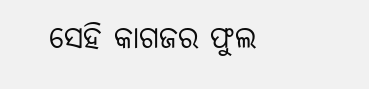ସେହି କାଗଜର ଫୁଲ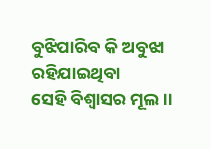ବୁଝିପାରିବ କି ଅବୁଝା ରହିଯାଇଥିବା
ସେହି ବିଶ୍ଵାସର ମୂଲ ।।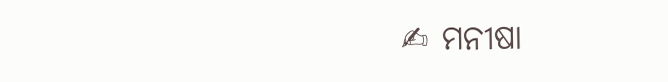✍ ମନୀଷା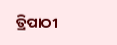ତ୍ରିପାଠୀ